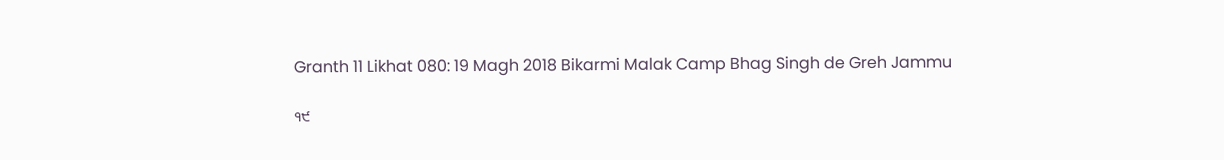Granth 11 Likhat 080: 19 Magh 2018 Bikarmi Malak Camp Bhag Singh de Greh Jammu

੧੯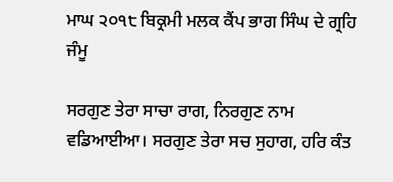ਮਾਘ ੨੦੧੮ ਬਿਕ੍ਰਮੀ ਮਲਕ ਕੈਂਪ ਭਾਗ ਸਿੰਘ ਦੇ ਗ੍ਰਹਿ ਜੰਮੂ

ਸਰਗੁਣ ਤੇਰਾ ਸਾਚਾ ਰਾਗ, ਨਿਰਗੁਣ ਨਾਮ ਵਡਿਆਈਆ। ਸਰਗੁਣ ਤੇਰਾ ਸਚ ਸੁਹਾਗ, ਹਰਿ ਕੰਤ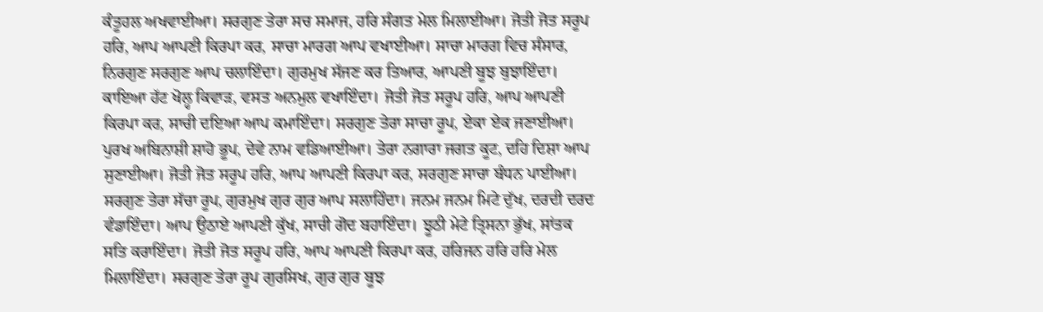ਕੰਤੂਹਲ ਅਖਵਾਈਆ। ਸਰਗੁਣ ਤੇਰਾ ਸਚ ਸਮਾਜ, ਹਰਿ ਸੰਗਤ ਮੇਲ ਮਿਲਾਈਆ। ਜੋਤੀ ਜੋਤ ਸਰੂਪ ਹਰਿ, ਆਪ ਆਪਣੀ ਕਿਰਪਾ ਕਰ, ਸਾਚਾ ਮਾਰਗ ਆਪ ਵਖਾਈਆ। ਸਾਚਾ ਮਾਰਗ ਵਿਚ ਸੰਸਾਰ, ਨਿਰਗੁਣ ਸਰਗੁਣ ਆਪ ਚਲਾਇੰਦਾ। ਗੁਰਮੁਖ ਸੱਜਣ ਕਰ ਤਿਆਰ, ਆਪਣੀ ਬੂਝ ਬੁਝਾਇੰਦਾ। ਕਾਇਆ ਹੱਟ ਖੋਲ੍ਹ ਕਿਵਾੜ, ਵਸਤ ਅਨਮੁਲ ਵਖਾਇੰਦਾ। ਜੋਤੀ ਜੋਤ ਸਰੂਪ ਹਰਿ, ਆਪ ਆਪਣੀ ਕਿਰਪਾ ਕਰ, ਸਾਚੀ ਦਇਆ ਆਪ ਕਮਾਇੰਦਾ। ਸਰਗੁਣ ਤੇਰਾ ਸਾਚਾ ਰੂਪ, ਏਕਾ ਏਕ ਜਣਾਈਆ। ਪੁਰਖ ਅਬਿਨਾਸ਼ੀ ਸ਼ਾਹੋ ਭੂਪ, ਦੇਵੇ ਨਾਮ ਵਡਿਆਈਆ। ਤੇਰਾ ਨਗਾਰਾ ਜਗਤ ਕੂਟ, ਦਹਿ ਦਿਸ਼ਾ ਆਪ ਸੁਣਾਈਆ। ਜੋਤੀ ਜੋਤ ਸਰੂਪ ਹਰਿ, ਆਪ ਆਪਣੀ ਕਿਰਪਾ ਕਰ, ਸਰਗੁਣ ਸਾਚਾ ਬੰਧਨ ਪਾਈਆ। ਸਰਗੁਣ ਤੇਰਾ ਸੱਚਾ ਰੂਪ, ਗੁਰਮੁਖ ਗੁਰ ਗੁਰ ਆਪ ਸਲਾਹਿੰਦਾ। ਜਨਮ ਜਨਮ ਮਿਟੇ ਦੁੱਖ, ਦਰਦੀ ਦਰਦ ਵੰਡਾਇੰਦਾ। ਆਪ ਉਠਾਏ ਆਪਣੀ ਕੁੱਖ, ਸਾਚੀ ਗੋਦ ਬਹਾਇੰਦਾ। ਝੂਠੀ ਮੇਟੇ ਤ੍ਰਿਸਨਾ ਭੁੱਖ, ਸਾਂਤਕ ਸਤਿ ਕਰਾਇੰਦਾ। ਜੋਤੀ ਜੋਤ ਸਰੂਪ ਹਰਿ, ਆਪ ਆਪਣੀ ਕਿਰਪਾ ਕਰ, ਹਰਿਜਨ ਹਰਿ ਹਰਿ ਮੇਲ ਮਿਲਾਇੰਦਾ। ਸਰਗੁਣ ਤੇਰਾ ਰੂਪ ਗੁਰਸਿਖ, ਗੁਰ ਗੁਰ ਬੂਝ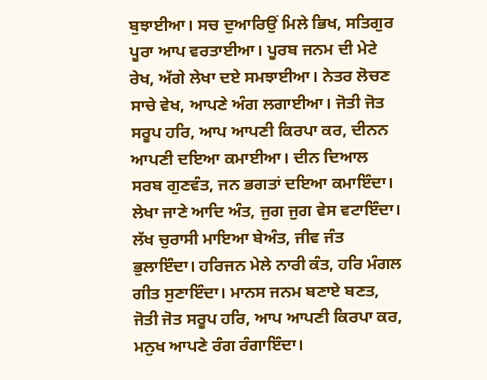ਬੁਝਾਈਆ। ਸਚ ਦੁਆਰਿਉਂ ਮਿਲੇ ਭਿਖ, ਸਤਿਗੁਰ ਪੂਰਾ ਆਪ ਵਰਤਾਈਆ। ਪੂਰਬ ਜਨਮ ਦੀ ਮੇਟੇ ਰੇਖ, ਅੱਗੇ ਲੇਖਾ ਦਏ ਸਮਝਾਈਆ। ਨੇਤਰ ਲੋਚਣ ਸਾਚੇ ਵੇਖ, ਆਪਣੇ ਅੰਗ ਲਗਾਈਆ। ਜੋਤੀ ਜੋਤ ਸਰੂਪ ਹਰਿ, ਆਪ ਆਪਣੀ ਕਿਰਪਾ ਕਰ, ਦੀਨਨ ਆਪਣੀ ਦਇਆ ਕਮਾਈਆ। ਦੀਨ ਦਿਆਲ ਸਰਬ ਗੁਣਵੰਤ, ਜਨ ਭਗਤਾਂ ਦਇਆ ਕਮਾਇੰਦਾ। ਲੇਖਾ ਜਾਣੇ ਆਦਿ ਅੰਤ, ਜੁਗ ਜੁਗ ਵੇਸ ਵਟਾਇੰਦਾ। ਲੱਖ ਚੁਰਾਸੀ ਮਾਇਆ ਬੇਅੰਤ, ਜੀਵ ਜੰਤ ਭੁਲਾਇੰਦਾ। ਹਰਿਜਨ ਮੇਲੇ ਨਾਰੀ ਕੰਤ, ਹਰਿ ਮੰਗਲ ਗੀਤ ਸੁਣਾਇੰਦਾ। ਮਾਨਸ ਜਨਮ ਬਣਾਏ ਬਣਤ, ਜੋਤੀ ਜੋਤ ਸਰੂਪ ਹਰਿ, ਆਪ ਆਪਣੀ ਕਿਰਪਾ ਕਰ, ਮਨੁਖ ਆਪਣੇ ਰੰਗ ਰੰਗਾਇੰਦਾ।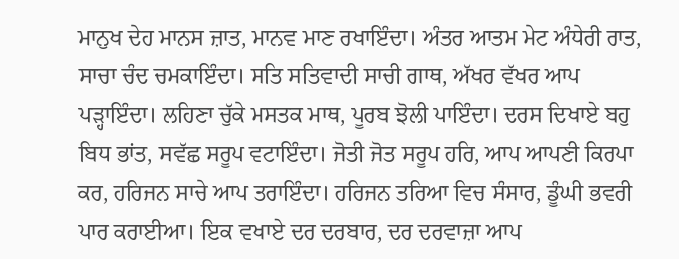ਮਾਨੁਖ ਦੇਹ ਮਾਨਸ ਜ਼ਾਤ, ਮਾਨਵ ਮਾਣ ਰਖਾਇੰਦਾ। ਅੰਤਰ ਆਤਮ ਮੇਟ ਅੰਧੇਰੀ ਰਾਤ, ਸਾਚਾ ਚੰਦ ਚਮਕਾਇੰਦਾ। ਸਤਿ ਸਤਿਵਾਦੀ ਸਾਚੀ ਗਾਥ, ਅੱਖਰ ਵੱਖਰ ਆਪ ਪੜ੍ਹਾਇੰਦਾ। ਲਹਿਣਾ ਚੁੱਕੇ ਮਸਤਕ ਮਾਥ, ਪੂਰਬ ਝੋਲੀ ਪਾਇੰਦਾ। ਦਰਸ ਦਿਖਾਏ ਬਹੁ ਬਿਧ ਭਾਂਤ, ਸਵੱਛ ਸਰੂਪ ਵਟਾਇੰਦਾ। ਜੋਤੀ ਜੋਤ ਸਰੂਪ ਹਰਿ, ਆਪ ਆਪਣੀ ਕਿਰਪਾ ਕਰ, ਹਰਿਜਨ ਸਾਚੇ ਆਪ ਤਰਾਇੰਦਾ। ਹਰਿਜਨ ਤਰਿਆ ਵਿਚ ਸੰਸਾਰ, ਡੂੰਘੀ ਭਵਰੀ ਪਾਰ ਕਰਾਈਆ। ਇਕ ਵਖਾਏ ਦਰ ਦਰਬਾਰ, ਦਰ ਦਰਵਾਜ਼ਾ ਆਪ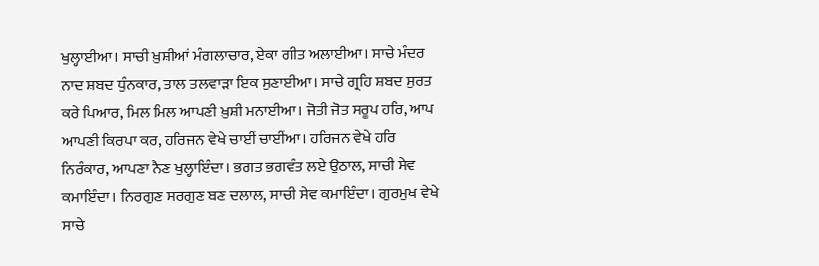ਖੁਲ੍ਹਾਈਆ। ਸਾਚੀ ਖ਼ੁਸ਼ੀਆਂ ਮੰਗਲਾਚਾਰ, ਏਕਾ ਗੀਤ ਅਲਾਈਆ। ਸਾਚੇ ਮੰਦਰ ਨਾਦ ਸ਼ਬਦ ਧੁੰਨਕਾਰ, ਤਾਲ ਤਲਵਾੜਾ ਇਕ ਸੁਣਾਈਆ। ਸਾਚੇ ਗ੍ਰਹਿ ਸ਼ਬਦ ਸੁਰਤ ਕਰੇ ਪਿਆਰ, ਮਿਲ ਮਿਲ ਆਪਣੀ ਖ਼ੁਸ਼ੀ ਮਨਾਈਆ। ਜੋਤੀ ਜੋਤ ਸਰੂਪ ਹਰਿ, ਆਪ ਆਪਣੀ ਕਿਰਪਾ ਕਰ, ਹਰਿਜਨ ਵੇਖੇ ਚਾਈਂ ਚਾਈਂਆ। ਹਰਿਜਨ ਵੇਖੇ ਹਰਿ ਨਿਰੰਕਾਰ, ਆਪਣਾ ਨੈਣ ਖੁਲ੍ਹਾਇੰਦਾ। ਭਗਤ ਭਗਵੰਤ ਲਏ ਉਠਾਲ, ਸਾਚੀ ਸੇਵ ਕਮਾਇੰਦਾ। ਨਿਰਗੁਣ ਸਰਗੁਣ ਬਣ ਦਲਾਲ, ਸਾਚੀ ਸੇਵ ਕਮਾਇੰਦਾ। ਗੁਰਮੁਖ ਵੇਖੇ ਸਾਚੇ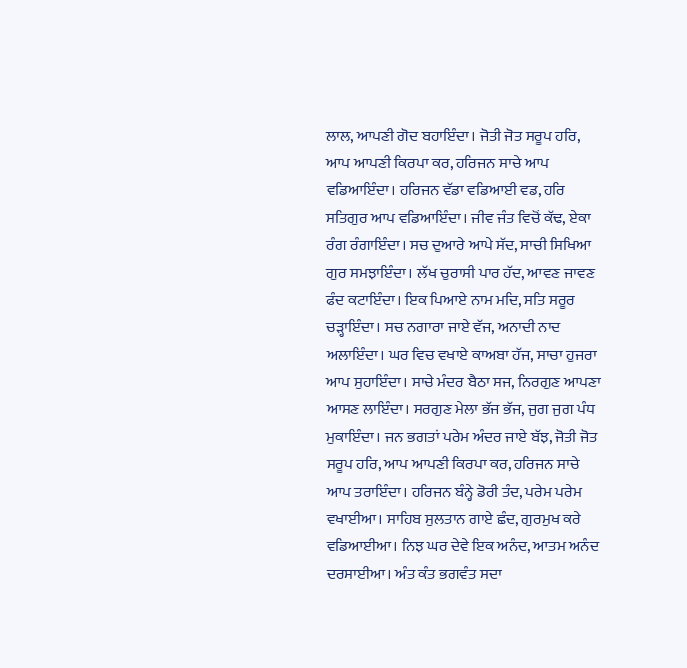ਲਾਲ, ਆਪਣੀ ਗੋਦ ਬਹਾਇੰਦਾ। ਜੋਤੀ ਜੋਤ ਸਰੂਪ ਹਰਿ, ਆਪ ਆਪਣੀ ਕਿਰਪਾ ਕਰ, ਹਰਿਜਨ ਸਾਚੇ ਆਪ ਵਡਿਆਇੰਦਾ। ਹਰਿਜਨ ਵੱਡਾ ਵਡਿਆਈ ਵਡ, ਹਰਿ ਸਤਿਗੁਰ ਆਪ ਵਡਿਆਇੰਦਾ। ਜੀਵ ਜੰਤ ਵਿਚੋਂ ਕੱਢ, ਏਕਾ ਰੰਗ ਰੰਗਾਇੰਦਾ। ਸਚ ਦੁਆਰੇ ਆਪੇ ਸੱਦ, ਸਾਚੀ ਸਿਖਿਆ ਗੁਰ ਸਮਝਾਇੰਦਾ। ਲੱਖ ਚੁਰਾਸੀ ਪਾਰ ਹੱਦ, ਆਵਣ ਜਾਵਣ ਫੰਦ ਕਟਾਇੰਦਾ। ਇਕ ਪਿਆਏ ਨਾਮ ਮਦਿ, ਸਤਿ ਸਰੂਰ ਚੜ੍ਹਾਇੰਦਾ। ਸਚ ਨਗਾਰਾ ਜਾਏ ਵੱਜ, ਅਨਾਦੀ ਨਾਦ ਅਲਾਇੰਦਾ। ਘਰ ਵਿਚ ਵਖਾਏ ਕਾਅਬਾ ਹੱਜ, ਸਾਚਾ ਹੁਜਰਾ ਆਪ ਸੁਹਾਇੰਦਾ। ਸਾਚੇ ਮੰਦਰ ਬੈਠਾ ਸਜ, ਨਿਰਗੁਣ ਆਪਣਾ ਆਸਣ ਲਾਇੰਦਾ। ਸਰਗੁਣ ਮੇਲਾ ਭੱਜ ਭੱਜ, ਜੁਗ ਜੁਗ ਪੰਧ ਮੁਕਾਇੰਦਾ। ਜਨ ਭਗਤਾਂ ਪਰੇਮ ਅੰਦਰ ਜਾਏ ਬੱਝ, ਜੋਤੀ ਜੋਤ ਸਰੂਪ ਹਰਿ, ਆਪ ਆਪਣੀ ਕਿਰਪਾ ਕਰ, ਹਰਿਜਨ ਸਾਚੇ ਆਪ ਤਰਾਇੰਦਾ। ਹਰਿਜਨ ਬੰਨ੍ਹੇ ਡੋਰੀ ਤੰਦ, ਪਰੇਮ ਪਰੇਮ ਵਖਾਈਆ। ਸਾਹਿਬ ਸੁਲਤਾਨ ਗਾਏ ਛੰਦ, ਗੁਰਮੁਖ ਕਰੇ ਵਡਿਆਈਆ। ਨਿਝ ਘਰ ਦੇਵੇ ਇਕ ਅਨੰਦ, ਆਤਮ ਅਨੰਦ ਦਰਸਾਈਆ। ਅੰਤ ਕੰਤ ਭਗਵੰਤ ਸਦਾ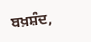ਬਖ਼ਸ਼ੰਦ,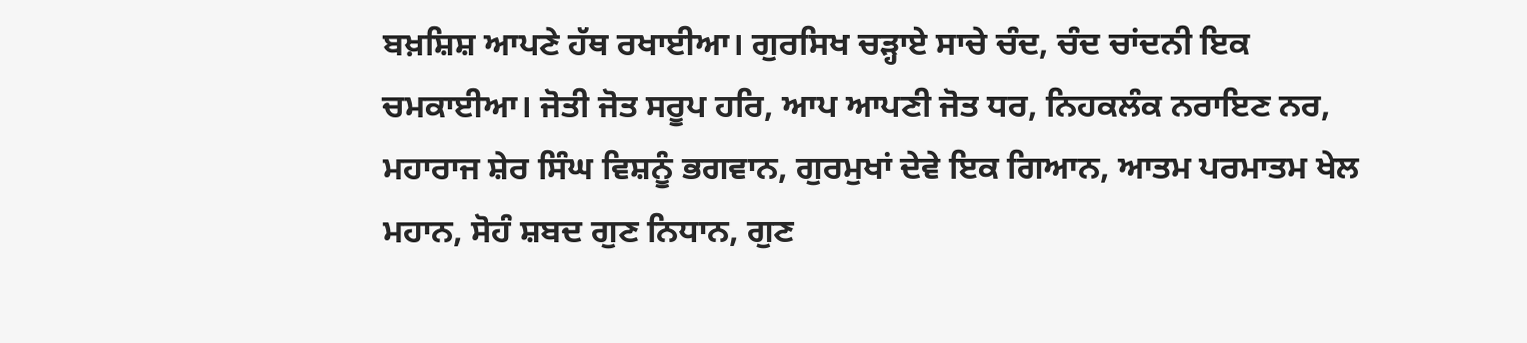ਬਖ਼ਸ਼ਿਸ਼ ਆਪਣੇ ਹੱਥ ਰਖਾਈਆ। ਗੁਰਸਿਖ ਚੜ੍ਹਾਏ ਸਾਚੇ ਚੰਦ, ਚੰਦ ਚਾਂਦਨੀ ਇਕ ਚਮਕਾਈਆ। ਜੋਤੀ ਜੋਤ ਸਰੂਪ ਹਰਿ, ਆਪ ਆਪਣੀ ਜੋਤ ਧਰ, ਨਿਹਕਲੰਕ ਨਰਾਇਣ ਨਰ, ਮਹਾਰਾਜ ਸ਼ੇਰ ਸਿੰਘ ਵਿਸ਼ਨੂੰ ਭਗਵਾਨ, ਗੁਰਮੁਖਾਂ ਦੇਵੇ ਇਕ ਗਿਆਨ, ਆਤਮ ਪਰਮਾਤਮ ਖੇਲ ਮਹਾਨ, ਸੋਹੰ ਸ਼ਬਦ ਗੁਣ ਨਿਧਾਨ, ਗੁਣ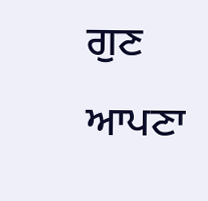ਗੁਣ ਆਪਣਾ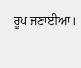ਰੂਪ ਜਣਾਈਆ।